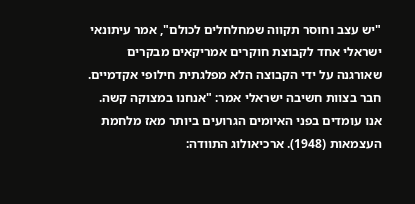"יש עצב וחוסר תקווה שמחלחלים לכולם", אמר עיתונאי ישראלי אחד לקבוצת חוקרים אמריקאים מבקרים שאורגנה על ידי הקבוצה הלא מפלגתית חילופי אקדמיים. חבר בצוות חשיבה ישראלי אמר: "אנחנו במצוקה קשה. אנו עומדים בפני האיומים הגרועים ביותר מאז מלחמת העצמאות (1948). ארכיאולוג התוודה: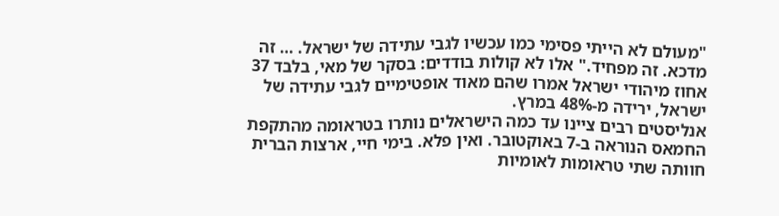"מעולם לא הייתי פסימי כמו עכשיו לגבי עתידה של ישראל. … זה מדכא. זה מפחיד." אלו לא קולות בודדים: בסקר של מאי, בלבד 37 אחוז מיהודי ישראל אמרו שהם מאוד אופטימיים לגבי עתידה של ישראל, ירידה מ-48% במרץ.
אנליסטים רבים ציינו עד כמה הישראלים נותרו בטראומה מהתקפת החמאס הנוראה ב-7 באוקטובר. ואין פלא. בימי חיי, ארצות הברית חוותה שתי טראומות לאומיות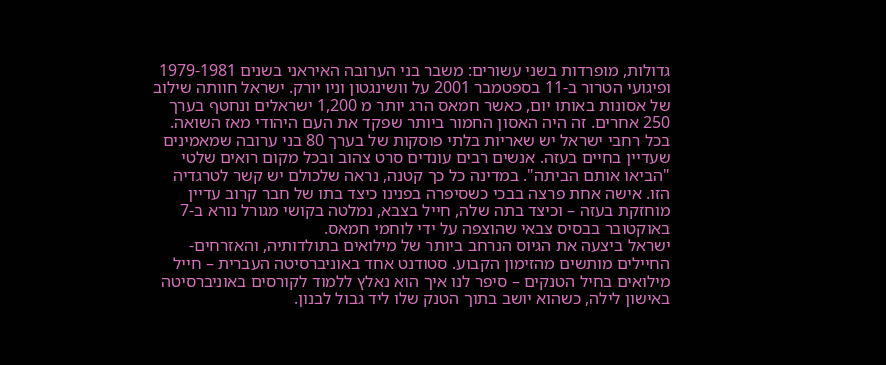גדולות, מופרדות בשני עשורים: משבר בני הערובה האיראני בשנים 1979-1981 ופיגועי הטרור ב-11 בספטמבר 2001 על וושינגטון וניו יורק. ישראל חוותה שילוב של אסונות באותו יום, כאשר חמאס הרג יותר מ 1,200 ישראלים ונחטף בערך 250 אחרים. זה היה האסון החמור ביותר שפקד את העם היהודי מאז השואה.
בכל רחבי ישראל יש שאריות בלתי פוסקות של בערך 80 בני ערובה שמאמינים שעדיין בחיים בעזה. אנשים רבים עונדים סרט צהוב ובכל מקום רואים שלטי "הביאו אותם הביתה". במדינה כל כך קטנה, נראה שלכולם יש קשר לטרגדיה הזו. אישה אחת פרצה בבכי כשסיפרה בפנינו כיצד בתו של חבר קרוב עדיין מוחזקת בעזה – וכיצד בתה שלה, חייל בצבא, נמלטה בקושי מגורל נורא ב-7 באוקטובר בבסיס צבאי שהוצפה על ידי לוחמי חמאס.
ישראל ביצעה את הגיוס הנרחב ביותר של מילואים בתולדותיה, והאזרחים-החיילים מותשים מהזימון הקבוע. סטודנט אחד באוניברסיטה העברית – חייל מילואים בחיל הטנקים – סיפר לנו איך הוא נאלץ ללמוד לקורסים באוניברסיטה באישון לילה, כשהוא יושב בתוך הטנק שלו ליד גבול לבנון.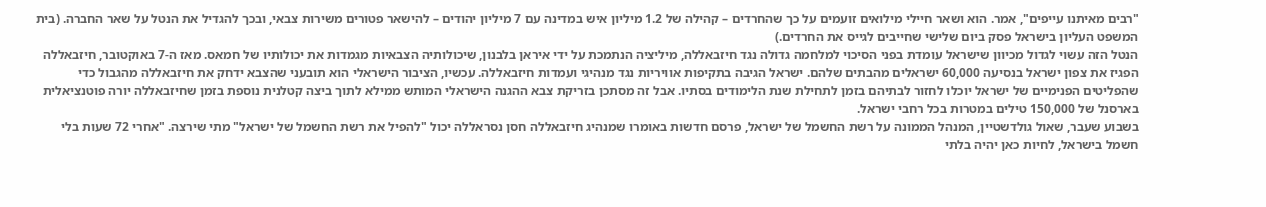"רבים מאיתנו עייפים", אמר. הוא ושאר חיילי מילואים זועמים על כך שהחרדים – קהילה של 1.2 מיליון איש במדינה עם 7 מיליון יהודים – להישאר פטורים משירות צבאי, ובכך להגדיל את הנטל על שאר החברה. (בית המשפט העליון בישראל פסק ביום שלישי שחייבים לגייס את החרדים.)
הנטל הזה עשוי לגדול מכיוון שישראל עומדת בפני הסיכוי למלחמה גדולה נגד חיזבאללה, מיליציה הנתמכת על ידי איראן בלבנון, שיכולותיה הצבאיות מגמדות את יכולותיו של חמאס. מאז ה-7 באוקטובר, חיזבאללה הפגיז את צפון ישראל בנסיעה 60,000 ישראלים מהבתים שלהם. ישראל הגיבה בתקיפות אוויריות נגד מנהיגי ועמדות חיזבאללה. עכשיו, הציבור הישראלי הוא תובעני שהצבא ידחק את חיזבאללה מהגבול כדי שהפליטים הפנימיים של ישראל יוכלו לחזור לבתיהם בזמן לתחילת שנת הלימודים בסתיו. אבל זה מסתכן בזריקת צבא ההגנה הישראלי המותש ממילא לתוך ביצה קטלנית נוספת בזמן שחיזבאללה יורה פוטנציאלית בארסנל של 150,000 טילים במטרות בכל רחבי ישראל.
בשבוע שעבר, שאול גולדשטיין, המנהל הממונה על רשת החשמל של ישראל, פרסם חדשות באומרו שמנהיג חיזבאללה חסן נסראללה יכול "להפיל את רשת החשמל של ישראל" מתי שירצה. "אחרי 72 שעות בלי חשמל בישראל, לחיות כאן יהיה בלתי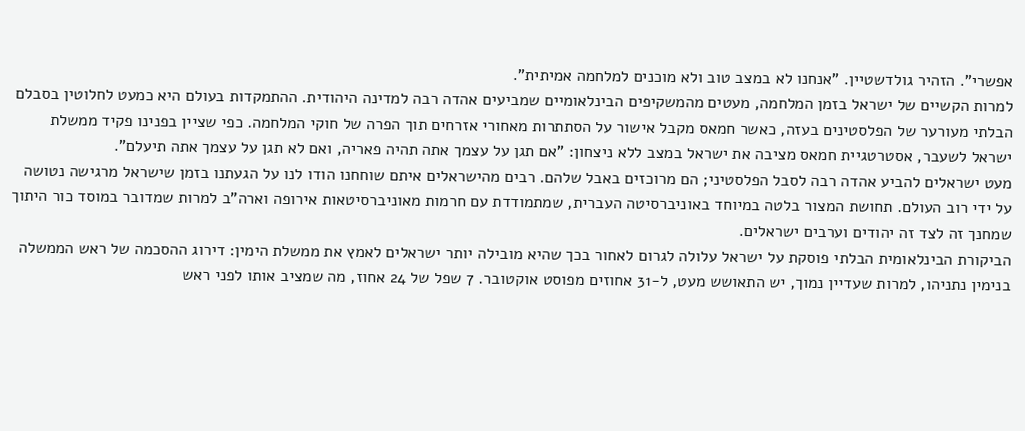אפשרי". הזהיר גולדשטיין. "אנחנו לא במצב טוב ולא מוכנים למלחמה אמיתית".
למרות הקשיים של ישראל בזמן המלחמה, מעטים מהמשקיפים הבינלאומיים שמביעים אהדה רבה למדינה היהודית. ההתמקדות בעולם היא כמעט לחלוטין בסבלם הבלתי מעורער של הפלסטינים בעזה, כאשר חמאס מקבל אישור על הסתתרות מאחורי אזרחים תוך הפרה של חוקי המלחמה. כפי שציין בפנינו פקיד ממשלת ישראל לשעבר, אסטרטגיית חמאס מציבה את ישראל במצב ללא ניצחון: "אם תגן על עצמך אתה תהיה פאריה, ואם לא תגן על עצמך אתה תיעלם".
מעט ישראלים להביע אהדה רבה לסבל הפלסטיני; הם מרוכזים באבל שלהם. רבים מהישראלים איתם שוחחנו הודו לנו על הגעתנו בזמן שישראל מרגישה נטושה על ידי רוב העולם. תחושת המצור בלטה במיוחד באוניברסיטה העברית, שמתמודדת עם חרמות מאוניברסיטאות אירופה וארה"ב למרות שמדובר במוסד כור היתוך שמחנך זה לצד זה יהודים וערבים ישראלים.
הביקורת הבינלאומית הבלתי פוסקת על ישראל עלולה לגרום לאחור בכך שהיא מובילה יותר ישראלים לאמץ את ממשלת הימין: דירוג ההסכמה של ראש הממשלה בנימין נתניהו, למרות שעדיין נמוך, יש התאושש מעט, ל-31 אחוזים מפוסט אוקטובר. 7 שפל של 24 אחוז, מה שמציב אותו לפני ראש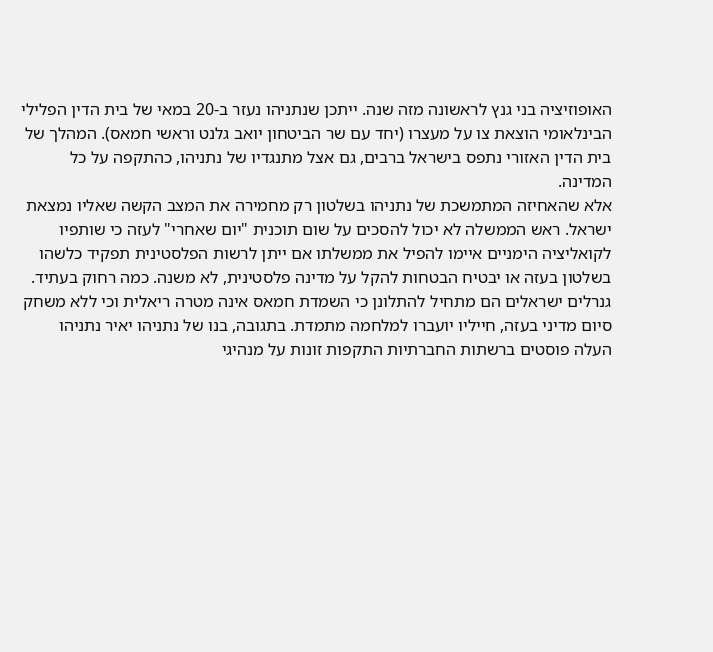האופוזיציה בני גנץ לראשונה מזה שנה. ייתכן שנתניהו נעזר ב-20 במאי של בית הדין הפלילי הבינלאומי הוצאת צו על מעצרו (יחד עם שר הביטחון יואב גלנט וראשי חמאס). המהלך של בית הדין האזורי נתפס בישראל ברבים, גם אצל מתנגדיו של נתניהו, כהתקפה על כל המדינה.
אלא שהאחיזה המתמשכת של נתניהו בשלטון רק מחמירה את המצב הקשה שאליו נמצאת ישראל. ראש הממשלה לא יכול להסכים על שום תוכנית "יום שאחרי" לעזה כי שותפיו לקואליציה הימניים איימו להפיל את ממשלתו אם ייתן לרשות הפלסטינית תפקיד כלשהו בשלטון בעזה או יבטיח הבטחות להקל על מדינה פלסטינית, לא משנה. כמה רחוק בעתיד. גנרלים ישראלים הם מתחיל להתלונן כי השמדת חמאס אינה מטרה ריאלית וכי ללא משחק סיום מדיני בעזה, חייליו יועברו למלחמה מתמדת. בתגובה, בנו של נתניהו יאיר נתניהו העלה פוסטים ברשתות החברתיות התקפות זונות על מנהיגי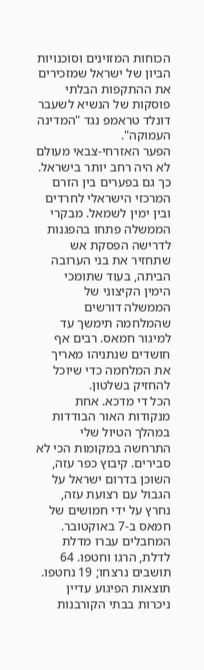הכוחות המזוינים וסוכנויות הביון של ישראל שמזכירים את ההתקפות הבלתי פוסקות של הנשיא לשעבר דונלד טראמפ נגד "המדינה העמוקה".
הפער האזרחי-צבאי מעולם לא היה רחב יותר בישראל. כך גם בפערים בין הזרם המרכזי הישראלי לחרדים ובין ימין לשמאל. מבקרי הממשלה פתחו בהפגנות לדרישה הפסקת אש שתחזיר את בני הערובה הביתה, בעוד שתומכי הימין הקיצוני של הממשלה דורשים שהמלחמה תימשך עד למיגור חמאס. רבים אף חושדים שנתניהו מאריך את המלחמה כדי שיוכל להחזיק בשלטון.
הכל די מדכא. אחת מנקודות האור הבודדות במהלך הטיול שלי התרחשה במקומות הכי לא סבירים. קיבוץ כפר עזה, השוכן בדרום ישראל על הגבול עם רצועת עזה, נחרץ על ידי חמושים של חמאס ב-7 באוקטובר. המחבלים עברו מדלת לדלת, הרגו וחטפו. 64 תושבים נרצחו; 19 נחטפו. תוצאות הפיגוע עדיין ניכרות בבתי הקורבנות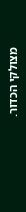מצולקי הכדור.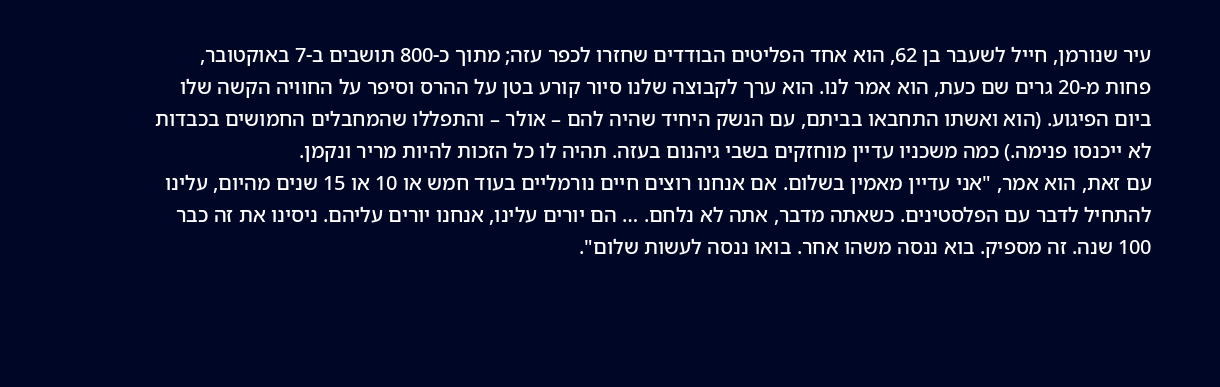עיר שנורמן, חייל לשעבר בן 62, הוא אחד הפליטים הבודדים שחזרו לכפר עזה; מתוך כ-800 תושבים ב-7 באוקטובר, פחות מ-20 גרים שם כעת, הוא אמר לנו. הוא ערך לקבוצה שלנו סיור קורע בטן על ההרס וסיפר על החוויה הקשה שלו ביום הפיגוע. (הוא ואשתו התחבאו בביתם, עם הנשק היחיד שהיה להם – אולר – והתפללו שהמחבלים החמושים בכבדות לא ייכנסו פנימה.) כמה משכניו עדיין מוחזקים בשבי גיהנום בעזה. תהיה לו כל הזכות להיות מריר ונקמן.
עם זאת, הוא אמר, "אני עדיין מאמין בשלום. אם אנחנו רוצים חיים נורמליים בעוד חמש או 10 או 15 שנים מהיום, עלינו להתחיל לדבר עם הפלסטינים. כשאתה מדבר, אתה לא נלחם. … הם יורים עלינו, אנחנו יורים עליהם. ניסינו את זה כבר 100 שנה. זה מספיק. בוא ננסה משהו אחר. בואו ננסה לעשות שלום".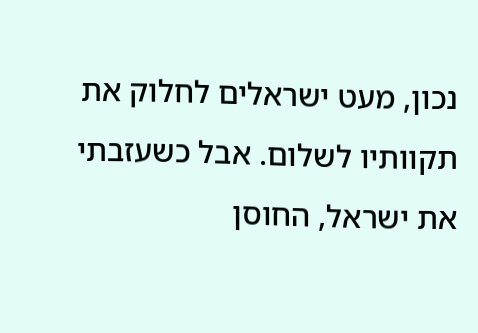נכון, מעט ישראלים לחלוק את תקוותיו לשלום. אבל כשעזבתי את ישראל, החוסן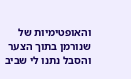והאופטימיות של שנורמן בתוך הצער והסבל נתנו לי שביב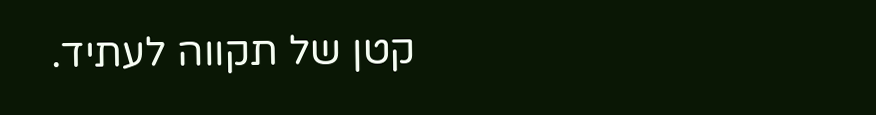קטן של תקווה לעתיד.